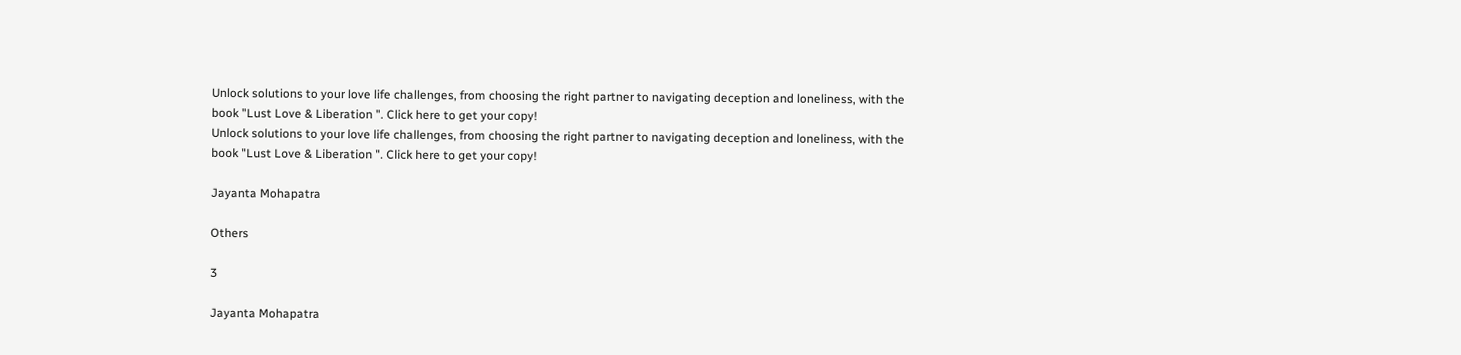Unlock solutions to your love life challenges, from choosing the right partner to navigating deception and loneliness, with the book "Lust Love & Liberation ". Click here to get your copy!
Unlock solutions to your love life challenges, from choosing the right partner to navigating deception and loneliness, with the book "Lust Love & Liberation ". Click here to get your copy!

Jayanta Mohapatra

Others

3

Jayanta Mohapatra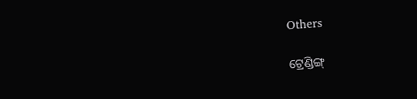Others

ଟ୍ରେଣ୍ଡିଙ୍ଗ୍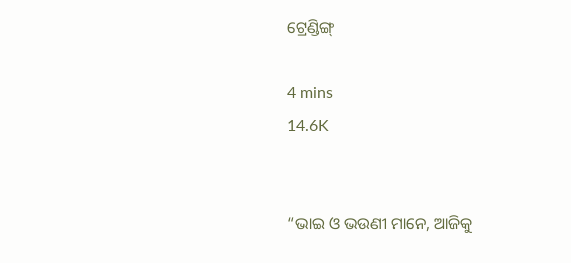ଟ୍ରେଣ୍ଡିଙ୍ଗ୍

4 mins
14.6K


“ଭାଇ ଓ ଭଉଣୀ ମାନେ, ଆଜିକୁ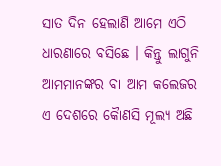ସାତ ଦିନ ହେଲାଣି ଆମେ ଏଠି ଧାରଣାରେ ବସିଛେ । କିନ୍ତୁ ଲାଗୁନି ଆମମାନଙ୍କର ବା ଆମ କଲେଜର ଏ ଦେଶରେ କୈାଣସି ମୂଲ୍ୟ ଅଛି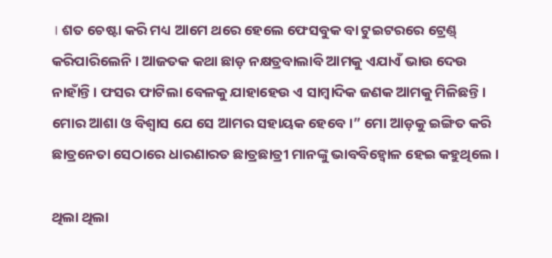। ଶତ ଚେଷ୍ଟା କରି ମଧ୍ୟ ଆମେ ଥରେ ହେଲେ ଫେସବୁକ ବା ଟୁଇଟରରେ ଟ୍ରେଣ୍ଡ୍ କରିପାରିଲେନି । ଆଜତକ କଥା ଛାଡ଼ ନକ୍ଷତ୍ରବାଲାବି ଆମକୁ ଏଯାଏଁ ଭାଉ ଦେଉ ନାହାଁନ୍ତି । ଫସର ଫାଟିଲା ବେଳକୁ ଯାହାହେଉ ଏ ସାମ୍ବାଦିକ ଜଣକ ଆମକୁ ମିଳିଛନ୍ତି । ମୋର ଆଶା ଓ ବିଶ୍ୱାସ ଯେ ସେ ଆମର ସହାୟକ ହେବେ ।” ମୋ ଆଡ଼କୁ ଇଙ୍ଗିତ କରି ଛାତ୍ରନେତା ସେଠାରେ ଧାରଣାରତ ଛାତ୍ରଛାତ୍ରୀ ମାନଙ୍କୁ ଭାବବିହ୍ୱୋଳ ହେଇ କହୁଥିଲେ ।

ଥିଲା ଥିଲା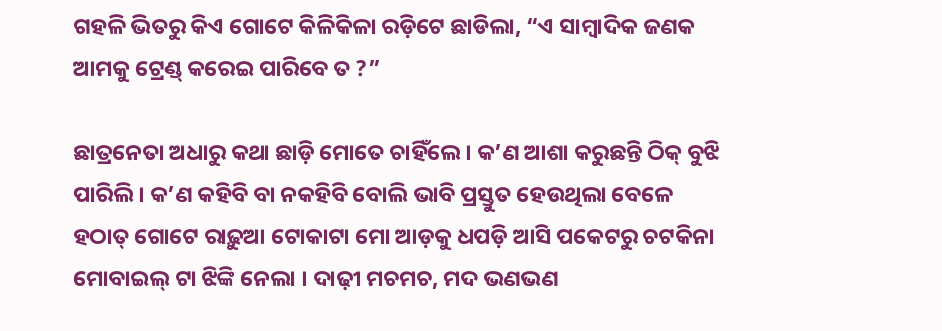ଗହଳି ଭିତରୁ କିଏ ଗୋଟେ କିଳିକିଳା ରଡ଼ିଟେ ଛାଡିଲା, “ଏ ସାମ୍ବାଦିକ ଜଣକ ଆମକୁ ଟ୍ରେଣ୍ଡ୍ କରେଇ ପାରିବେ ତ ?”

ଛାତ୍ରନେତା ଅଧାରୁ କଥା ଛାଡ଼ି ମୋତେ ଚାହିଁଲେ । କ’ଣ ଆଶା କରୁଛନ୍ତି ଠିକ୍ ବୁଝି ପାରିଲି । କ’ଣ କହିବି ବା ନକହିବି ବୋଲି ଭାବି ପ୍ରସ୍ତୁତ ହେଉଥିଲା ବେଳେ ହଠାତ୍ ଗୋଟେ ରାଢ଼ୁଆ ଟୋକାଟା ମୋ ଆଡ଼କୁ ଧପଡ଼ି ଆସି ପକେଟରୁ ଚଟକିନା ମୋବାଇଲ୍ ଟା ଝିଙ୍କି ନେଲା । ଦାଢ଼ୀ ମଚମଚ, ମଦ ଭଣଭଣ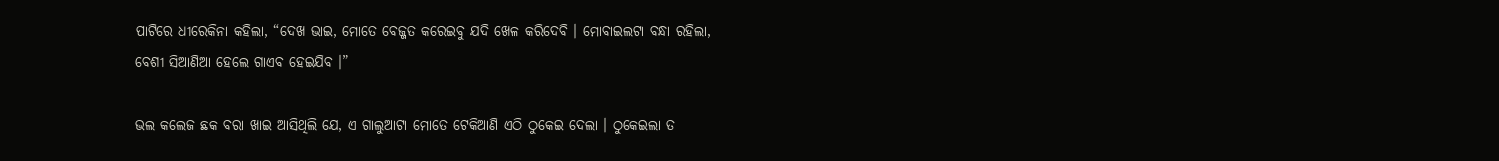ପାଟିରେ ଧୀରେକିନା କହିଲା, “ଦେଖ ଭାଇ, ମୋତେ ବେଜ୍ଜତ କରେଇବୁ ଯଦି ଖେଳ କରିଦେବି । ମୋବାଇଲଟା ବନ୍ଧା ରହିଲା, ବେଶୀ ସିଆଣିଆ ହେଲେ ଗାଏବ ହେଇଯିବ ।”

ଭଲ କଲେଜ ଛକ ବରା ଖାଇ ଆସିଥିଲି ଯେ, ଏ ଗାଲୁଆଟା ମୋତେ ଟେକିଆଣି ଏଠି ଠୁକେଇ ଦେଲା । ଠୁକେଇଲା ତ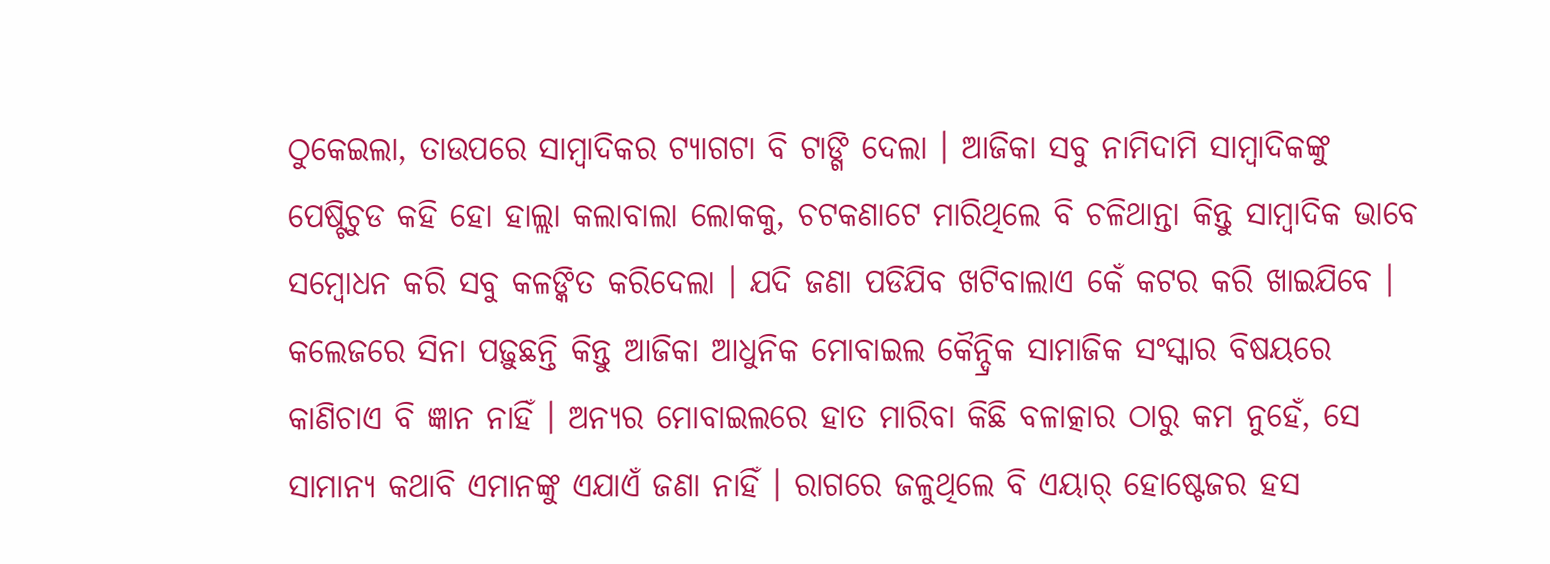ଠୁକେଇଲା, ତାଉପରେ ସାମ୍ବାଦିକର ଟ୍ୟାଗଟା ବି ଟାଙ୍ଗି ଦେଲା । ଆଜିକା ସବୁ ନାମିଦାମି ସାମ୍ବାଦିକଙ୍କୁ ପେଷ୍ଟିଚୁଡ କହି ହୋ ହାଲ୍ଲା କଲାବାଲା ଲୋକକୁ, ଚଟକଣାଟେ ମାରିଥିଲେ ବି ଚଳିଥାନ୍ତା କିନ୍ତୁ ସାମ୍ବାଦିକ ଭାବେ ସମ୍ବୋଧନ କରି ସବୁ କଳଙ୍କିତ କରିଦେଲା । ଯଦି ଜଣା ପଡିଯିବ ଖଟିବାଲାଏ କେଁ କଟର କରି ଖାଇଯିବେ । କଲେଜରେ ସିନା ପଢ଼ୁଛନ୍ତି କିନ୍ତୁ ଆଜିକା ଆଧୁନିକ ମୋବାଇଲ କୈନ୍ଦ୍ରିକ ସାମାଜିକ ସଂସ୍କାର ବିଷୟରେ କାଣିଚାଏ ବି ଜ୍ଞାନ ନାହିଁ । ଅନ୍ୟର ମୋବାଇଲରେ ହାତ ମାରିବା କିଛି ବଳାତ୍କାର ଠାରୁ କମ ନୁହେଁ, ସେ ସାମାନ୍ୟ କଥାବି ଏମାନଙ୍କୁ ଏଯାଏଁ ଜଣା ନାହିଁ । ରାଗରେ ଜଳୁଥିଲେ ବି ଏୟାର୍ ହୋଷ୍ଟେଜର ହସ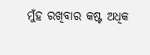ମୁଁହ ରଖିବାର କଷ୍ଟ ଅଧିକ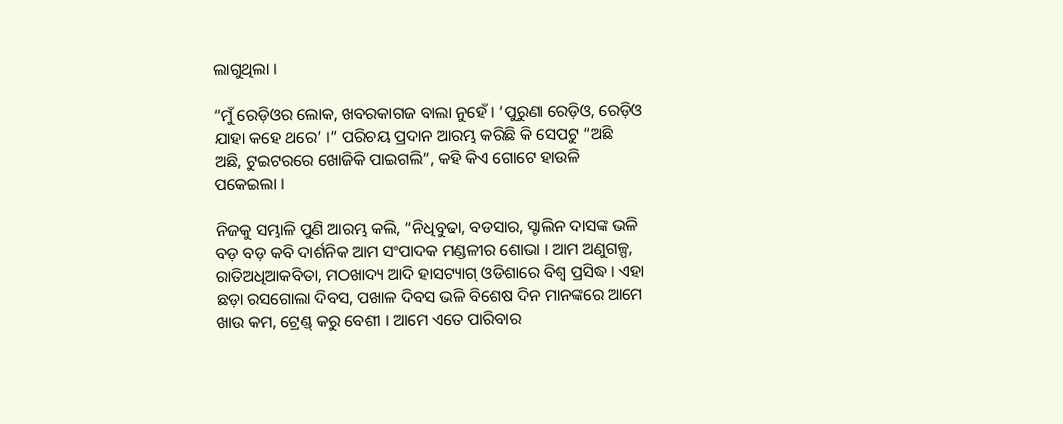ଲାଗୁଥିଲା ।

“ମୁଁ ରେଡ଼ିଓର ଲୋକ, ଖବରକାଗଜ ବାଲା ନୁହେଁ । ‘ପୁରୁଣା ରେଡ଼ିଓ, ରେଡ଼ିଓ ଯାହା କହେ ଥରେ’ ।” ପରିଚୟ ପ୍ରଦାନ ଆରମ୍ଭ କରିଛି କି ସେପଟୁ “ଅଛି ଅଛି, ଟୁଇଟରରେ ଖୋଜିକି ପାଇଗଲି”, କହି କିଏ ଗୋଟେ ହାଉଳି ପକେଇଲା ।

ନିଜକୁ ସମ୍ଭାଳି ପୁଣି ଆରମ୍ଭ କଲି, “ନିଧିବୁଢା, ବଡସାର, ସ୍ଟାଲିନ ଦାସଙ୍କ ଭଳି ବଡ଼ ବଡ଼ କବି ଦାର୍ଶନିକ ଆମ ସଂପାଦକ ମଣ୍ଡଳୀର ଶୋଭା । ଆମ ଅଣୁଗଳ୍ପ, ରାତିଅଧିଆକବିତା, ମଠଖାଦ୍ୟ ଆଦି ହାସଟ୍ୟାଗ୍ ଓଡିଶାରେ ବିଶ୍ୱ ପ୍ରସିଦ୍ଧ । ଏହା ଛଡ଼ା ରସଗୋଲା ଦିବସ, ପଖାଳ ଦିବସ ଭଳି ବିଶେଷ ଦିନ ମାନଙ୍କରେ ଆମେ ଖାଉ କମ, ଟ୍ରେଣ୍ଡ୍ କରୁ ବେଶୀ । ଆମେ ଏତେ ପାରିବାର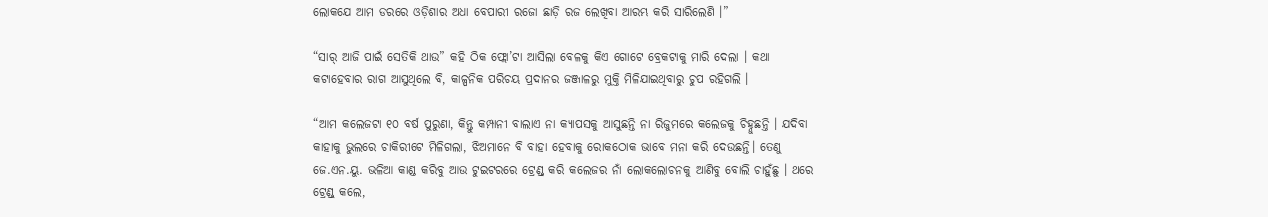ଲୋକଯେ ଆମ ଡରରେ ଓଡ଼ିଶାର ଅଧା ବେପାରୀ ରଜୋ ଛାଡ଼ି ରଜ ଲେଖିବା ଆରମ୍ଭ କରି ସାରିଲେଣି ।”

“ସାର୍ ଆଜି ପାଇଁ ସେତିକି ଥାଉ” କହି ଠିକ ଫ୍ଲୋ’ଟା ଆସିଲା ବେଳକୁ କିଏ ଗୋଟେ ବ୍ରେକଟାକୁ ମାରି ଦେଲା । କଥା କଟାହେବାର ରାଗ ଆସୁଥିଲେ ବି, କାଳ୍ପନିକ ପରିଚୟ ପ୍ରଦାନର ଜଞ୍ଜାଳରୁ ମୁକ୍ତି ମିଳିଯାଇଥିବାରୁ ଚୁପ ରହିଗଲି ।

“ଆମ କଲେଜଟା ୧୦ ବର୍ଷ ପୁରୁଣା, କିନ୍ତୁ କମ୍ପାନୀ ବାଲାଏ ନା କ୍ୟାପସକୁ ଆସୁଛନ୍ତି ନା ରିଜୁମରେ କଲେଜକୁ ଚିହ୍ନୁଛନ୍ତି । ଯଦିବା କାହାକୁ ଭୁଲରେ ଚାକିରୀଟେ ମିଳିଗଲା, ଝିଅମାନେ ବି ବାହା ହେବାକୁ ରୋକଠୋକ ଭାବେ ମନା କରି ଦେଉଛନ୍ତି। ତେଣୁ ଜେ.ଏନ.ୟୁ. ଭଳିଆ କାଣ୍ଡ କରିବୁ ଆଉ ଟୁଇଟରରେ ଟ୍ରେଣ୍ଡ୍ କରି କଲେଜର ନାଁ ଲୋକଲୋଚନକୁ ଆଣିବୁ ବୋଲି ଚାହୁଁଛୁ । ଥରେ ଟ୍ରେଣ୍ଡ୍ କଲେ,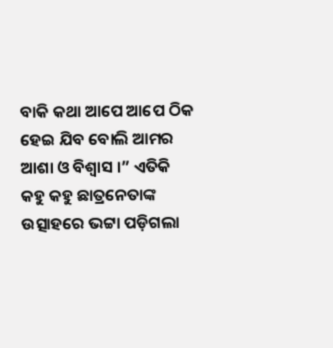ବାକି କଥା ଆପେ ଆପେ ଠିକ ହେଇ ଯିବ ବୋଲି ଆମର ଆଶା ଓ ବିଶ୍ୱାସ ।” ଏତିକି କହୁ କହୁ ଛାତ୍ରନେତାଙ୍କ ଉତ୍ସାହରେ ଭଟ୍ଟା ପଡ଼ିଗଲା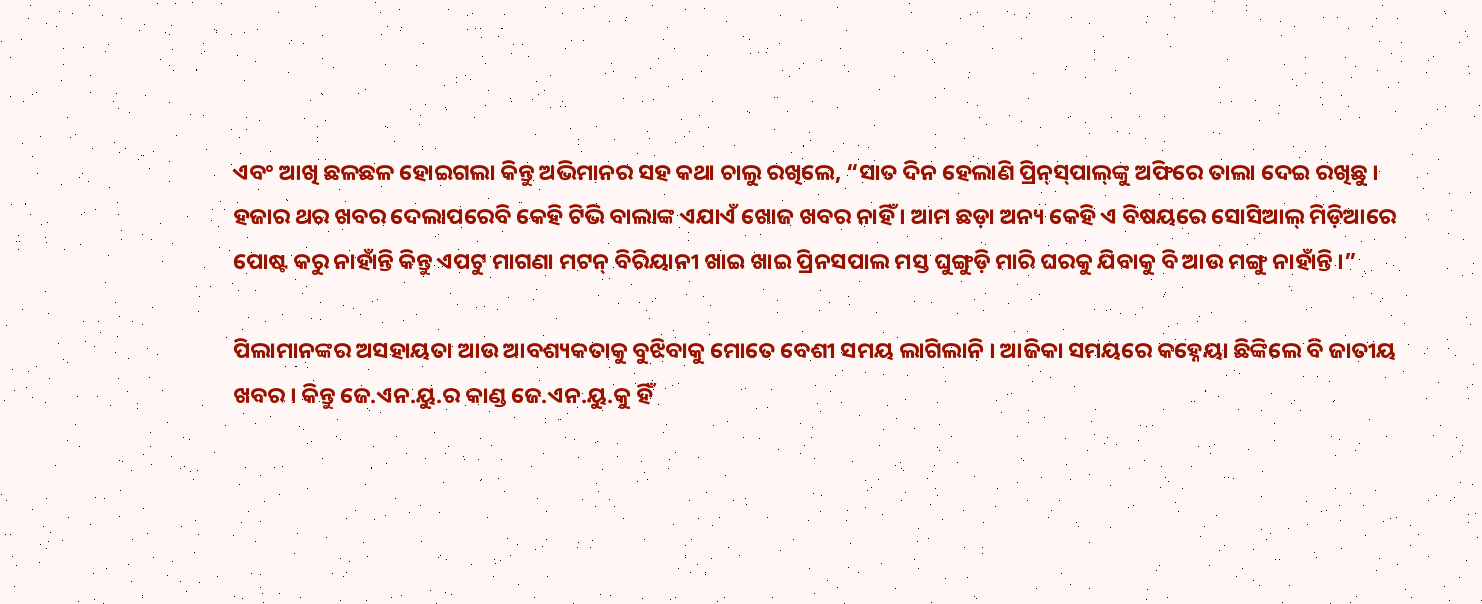ଏବଂ ଆଖି ଛଳଛଳ ହୋଇଗଲା କିନ୍ତୁ ଅଭିମାନର ସହ କଥା ଚାଲୁ ରଖିଲେ, “ସାତ ଦିନ ହେଲାଣି ପ୍ରିନ୍‌ସ୍‌ପାଲ୍‌ଙ୍କୁ ଅଫିରେ ତାଲା ଦେଇ ରଖିଛୁ । ହଜାର ଥର ଖବର ଦେଲାପରେବି କେହି ଟିଭି ବାଲାଙ୍କ ଏଯାଏଁ ଖୋଜ ଖବର ନାହିଁ । ଆମ ଛଡ଼ା ଅନ୍ୟ କେହି ଏ ବିଷୟରେ ସୋସିଆଲ୍ ମିଡ଼ିଆରେ ପୋଷ୍ଟ କରୁ ନାହାଁନ୍ତି କିନ୍ତୁ ଏପଟୁ ମାଗଣା ମଟନ୍ ବିରିୟାନୀ ଖାଇ ଖାଇ ପ୍ରିନସପାଲ ମସ୍ତ ଘୁଙ୍ଗୁଡ଼ି ମାରି ଘରକୁ ଯିବାକୁ ବି ଆଉ ମଙ୍ଗୁ ନାହାଁନ୍ତି ।”

ପିଲାମାନଙ୍କର ଅସହାୟତା ଆଉ ଆବଶ୍ୟକତାକୁ ବୁଝିବାକୁ ମୋତେ ବେଶୀ ସମୟ ଲାଗିଲାନି । ଆଜିକା ସମୟରେ କହ୍ନେୟା ଛିଙ୍କିଲେ ବି ଜାତୀୟ ଖବର । କିନ୍ତୁ ଜେ.ଏନ.ୟୁ.ର କାଣ୍ଡ ଜେ.ଏନ.ୟୁ.କୁ ହିଁ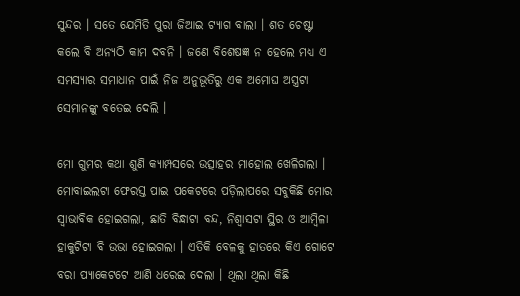ସୁନ୍ଦର । ସତେ ଯେମିତି ପୁରା ଜିଆଇ ଟ୍ୟାଗ ବାଲା । ଶତ ଚେଷ୍ଟା କଲେ ବି ଅନ୍ୟଠି କାମ ଦବନି । ଜଣେ ବିଶେଷଜ୍ଞ ନ ହେଲେ ମଧ୍ୟ ଏ ସମସ୍ୟାର ସମାଧାନ ପାଇଁ ନିଜ ଅନୁଭୂତିରୁ ଏକ ଅମୋଘ ଅସ୍ତ୍ରଟା ସେମାନଙ୍କୁ ବତେଇ ଦେଲି ।

ମୋ ଗୁମର କଥା ଶୁଣି କ୍ୟାମ୍ପସରେ ଉତ୍ସାହର ମାହୋଲ ଖେଳିଗଲା । ମୋବାଇଲଟା ଫେରସ୍ତ ପାଇ ପକେଟରେ ପଡ଼ିଲାପରେ ସବୁକିଛି ମୋର ସ୍ୱାଭାବିକ ହୋଇଗଲା, ଛାତି ବିନ୍ଧାଟା ବନ୍ଦ, ନିଶ୍ୱାସଟା ସ୍ଥିର ଓ ଆମ୍ବିଳା ହାକୁଟିଟା ବି ଉଭା ହୋଇଗଲା । ଏତିକି ବେଳକୁ ହାତରେ କିଏ ଗୋଟେ ବରା ପ୍ୟାକେଟଟେ ଆଣି ଧରେଇ ଦେଲା । ଥିଲା ଥିଲା କିଛି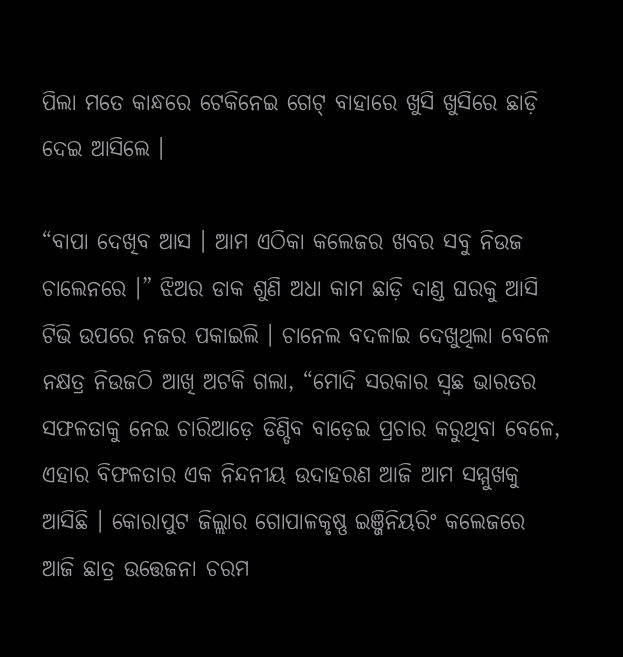ପିଲା ମତେ କାନ୍ଧରେ ଟେକିନେଇ ଗେଟ୍ ବାହାରେ ଖୁସି ଖୁସିରେ ଛାଡ଼ି ଦେଇ ଆସିଲେ ।

“ବାପା ଦେଖିବ ଆସ । ଆମ ଏଠିକା କଲେଜର ଖବର ସବୁ ନିଉଜ ଚାଲେନରେ ।” ଝିଅର ଡାକ ଶୁଣି ଅଧା କାମ ଛାଡ଼ି ଦାଣ୍ଡ ଘରକୁ ଆସି ଟିଭି ଉପରେ ନଜର ପକାଇଲି । ଚାନେଲ ବଦଳାଇ ଦେଖୁଥିଲା ବେଳେ ନକ୍ଷତ୍ର ନିଉଜଠି ଆଖି ଅଟକି ଗଲା, “ମୋଦି ସରକାର ସ୍ୱଛ ଭାରତର ସଫଳତାକୁ ନେଇ ଚାରିଆଡ଼େ ଡିଣ୍ଡିବ ବାଡ଼େଇ ପ୍ରଚାର କରୁଥିବା ବେଳେ, ଏହାର ବିଫଳତାର ଏକ ନିନ୍ଦନୀୟ ଉଦାହରଣ ଆଜି ଆମ ସମ୍ମୁଖକୁ ଆସିଛି । କୋରାପୁଟ ଜିଲ୍ଲାର ଗୋପାଳକୃଷ୍ଣ ଇଞ୍ଜିନିୟରିଂ କଲେଜରେ ଆଜି ଛାତ୍ର ଉତ୍ତେଜନା ଚରମ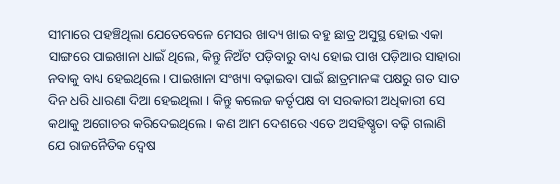ସୀମାରେ ପହଞ୍ଚିଥିଲା ଯେତେବେଳେ ମେସର ଖାଦ୍ୟ ଖାଇ ବହୁ ଛାତ୍ର ଅସୁସ୍ଥ ହୋଇ ଏକା ସାଙ୍ଗରେ ପାଇଖାନା ଧାଇଁ ଥିଲେ, କିନ୍ତୁ ନିଅଁଟ ପଡ଼ିବାରୁ ବାଧ୍ୟ ହୋଇ ପାଖ ପଡ଼ିଆର ସାହାରା ନବାକୁ ବାଧ୍ୟ ହେଇଥିଲେ। ପାଇଖାନା ସଂଖ୍ୟା ବଢ଼ାଇବା ପାଇଁ ଛାତ୍ରମାନଙ୍କ ପକ୍ଷରୁ ଗତ ସାତ ଦିନ ଧରି ଧାରଣା ଦିଆ ହେଇଥିଲା । କିନ୍ତୁ କଲେଜ କର୍ତୃପକ୍ଷ ବା ସରକାରୀ ଅଧିକାରୀ ସେ କଥାକୁ ଅଗୋଚର କରିଦେଇଥିଲେ । କଣ ଆମ ଦେଶରେ ଏତେ ଅସହିଷ୍ଣୃତା ବଢ଼ି ଗଲାଣି ଯେ ରାଜନୈତିକ ଦ୍ୱେଷ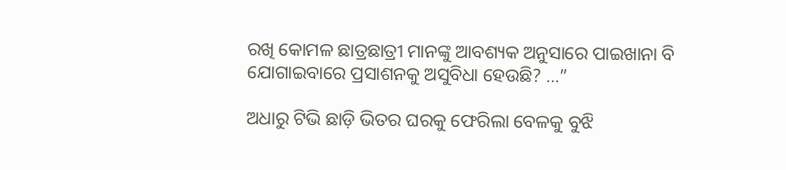ରଖି କୋମଳ ଛାତ୍ରଛାତ୍ରୀ ମାନଙ୍କୁ ଆବଶ୍ୟକ ଅନୁସାରେ ପାଇଖାନା ବି ଯୋଗାଇବାରେ ପ୍ରସାଶନକୁ ଅସୁବିଧା ହେଉଛି? …”

ଅଧାରୁ ଟିଭି ଛାଡ଼ି ଭିତର ଘରକୁ ଫେରିଲା ବେଳକୁ ବୁଝି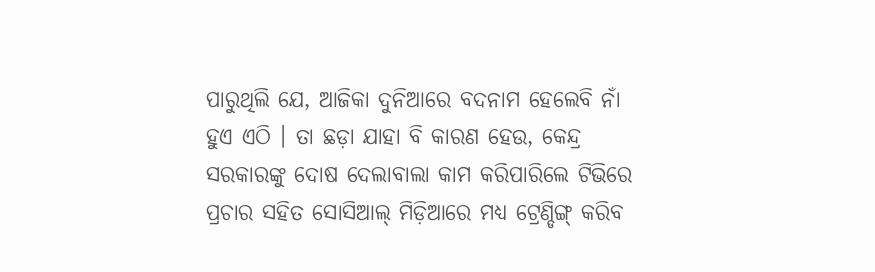ପାରୁଥିଲି ଯେ, ଆଜିକା ଦୁନିଆରେ ବଦନାମ ହେଲେବି ନାଁ ହୁଏ ଏଠି । ତା ଛଡ଼ା ଯାହା ବି କାରଣ ହେଉ, କେନ୍ଦ୍ର ସରକାରଙ୍କୁ ଦୋଷ ଦେଲାବାଲା କାମ କରିପାରିଲେ ଟିଭିରେ ପ୍ରଚାର ସହିତ ସୋସିଆଲ୍ ମିଡ଼ିଆରେ ମଧ୍ୟ ଟ୍ରେଣ୍ଡିଙ୍ଗ୍ କରିବ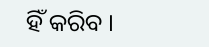ହିଁ କରିବ ।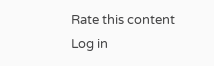Rate this content
Log in